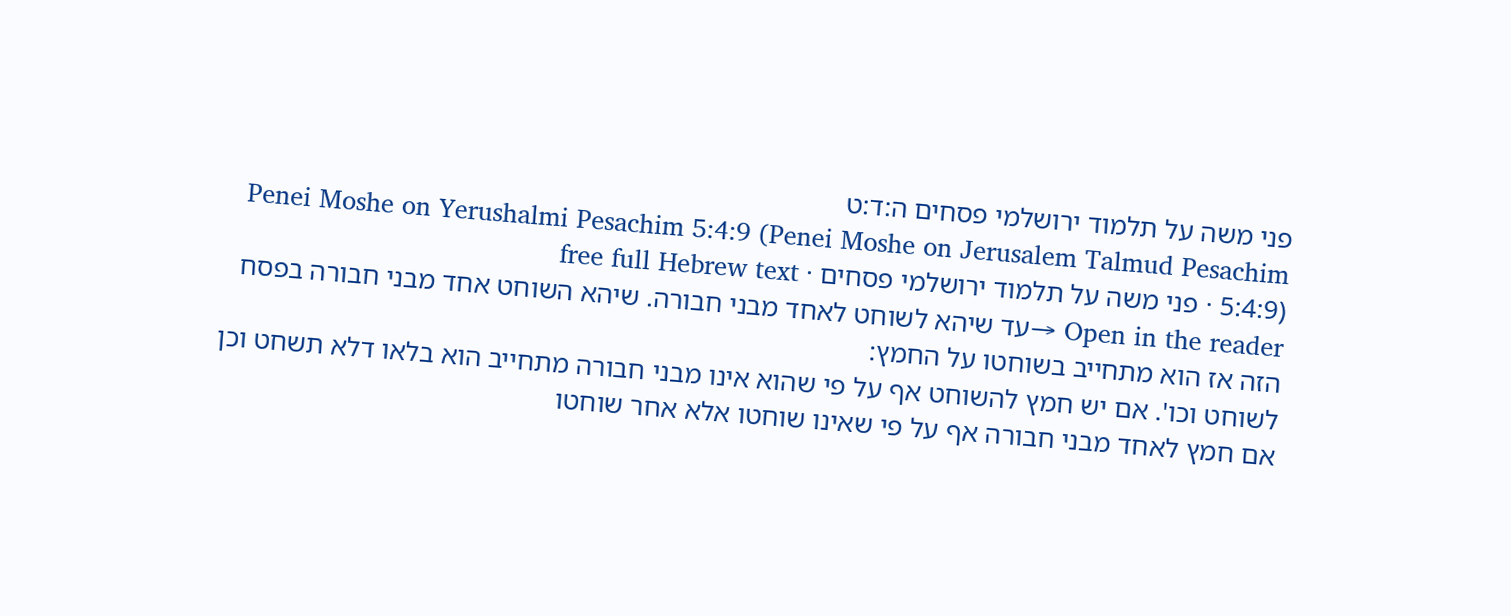פני משה על תלמוד ירושלמי פסחים ה:ד:ט
Penei Moshe on Yerushalmi Pesachim 5:4:9 (Penei Moshe on Jerusalem Talmud Pesachim 5:4:9) · פני משה על תלמוד ירושלמי פסחים · free full Hebrew text
Open in the reader →עד שיהא לשוחט לאחד מבני חבורה. שיהא השוחט אחד מבני חבורה בפסח הזה אז הוא מתחייב בשוחטו על החמץ:
לשוחט וכו'. אם יש חמץ להשוחט אף על פי שהוא אינו מבני חבורה מתחייב הוא בלאו דלא תשחט וכן אם חמץ לאחד מבני חבורה אף על פי שאינו שוחטו אלא אחר שוחטו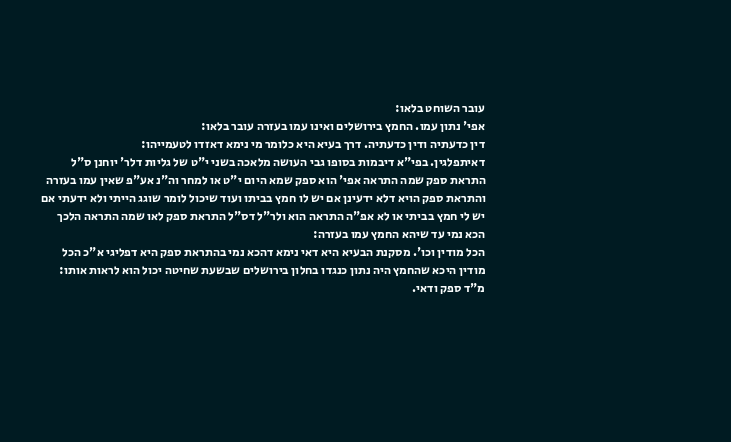עובר השוחט בלאו:
אפי' נתון עמו. החמץ בירושלים ואינו עמו בעזרה עובר בלאו:
דין כדעתיה ודין כדעתיה. דרך בעיא היא כלומר מי נימא דאזדו לטעמייהו:
דאיתפלגין. בפי"א דיבמות בסופו גבי העושה מלאכה בשני י"ט של גליות דלר' יוחנן ס"ל התראת ספק שמה התראה אפי' הוא ספק שמא היום י"ט או למחר וה"נ אע"פ שאין עמו בעזרה והתראת ספק הויא דלא ידעינן אם יש לו חמץ בביתו ועוד שיכול לומר שוגג הייתי ולא ידעתי אם יש לי חמץ בביתי או לא אפ"ה התראה הוא ולר"ל דס"ל התראת ספק לאו שמה התראה הלכך הכא נמי עד שיהא החמץ עמו בעזרה:
הכל מודין וכו'. מסקנת הבעיא היא דאי נימא דהכא נמי בהתראת ספק היא דפליגי א"כ הכל מודין היכא שהחמץ היה נתון כנגדו בחלון בירושלים שבשעת שחיטה יכול הוא לראות אותו:
מ"ד ספק ודאי.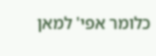כלומר אפי' למאן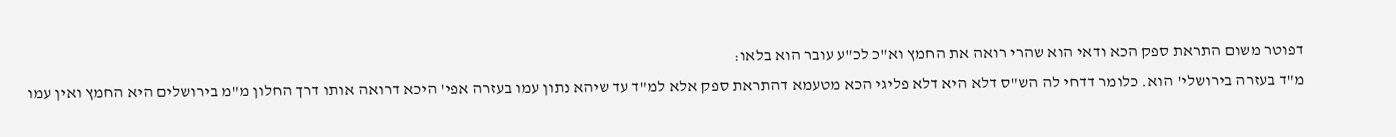דפוטר משום התראת ספק הכא ודאי הוא שהרי רואה את החמץ וא"כ לכ"ע עובר הוא בלאו:
מ"ד בעזרה בירושלי' הוא. כלומר דדחי לה הש"ס דלא היא דלא פליגי הכא מטעמא דהתראת ספק אלא למ"ד עד שיהא נתון עמו בעזרה אפי' היכא דרואה אותו דרך החלון מ"מ בירושלים היא החמץ ואין עמו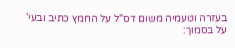בעזרה וטעמיה משום דס"ל על החמץ כתיב ובעי' על בסמוך: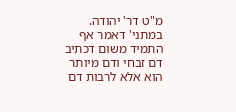מ"ט דר' יהודה. במתני' דאמר אף התמיד משום דכתיב דם זבחי ודם מיותר הוא אלא לרבות דם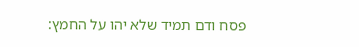פסח ודם תמיד שלא יהו על החמץ: